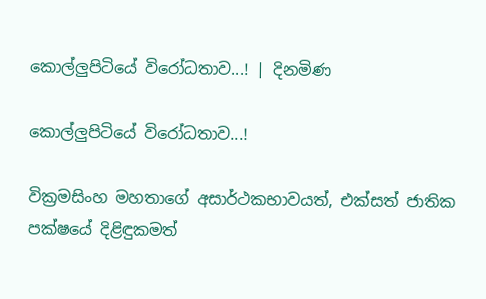කොල්ලුපිටියේ වි‍රෝධතාව...! | දිනමිණ

කොල්ලුපිටියේ වි‍රෝධතාව...!

වික්‍රමසිංහ මහතාගේ අසාර්ථකභාවයත්, එක්සත් ජාතික පක්ෂයේ දිළිඳුකමත්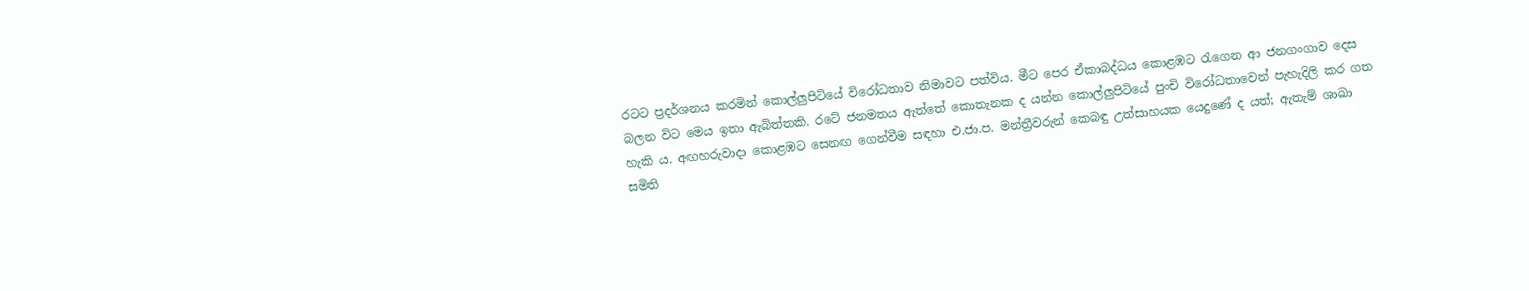රටට ප්‍රදර්ශනය කරමින් කොල්ලුපිටියේ විරෝධතාව නිමාවට පත්විය. මීට පෙර ඒකාබද්ධය කොළඹට රැගෙන ආ ජනගංගාව දෙස බලන විට මෙය ඉතා ඇබිත්තකි. රටේ ජනමතය ඇත්තේ කොතැනක ද යන්න කොල්ලුපිටියේ පුංචි විරෝධතාවෙන් පැහැදිලි කර ගත හැකි ය. අඟහරුවාදා කොළඹට සෙනඟ ගෙන්වීම සඳහා එ.ජා.ප. මන්ත්‍රීවරුන් කෙබඳු උත්සාහයක යෙදුණේ ද යත්; ඇතැම් ශාඛා සමිති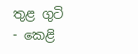තුළ ගුටි - කෙළි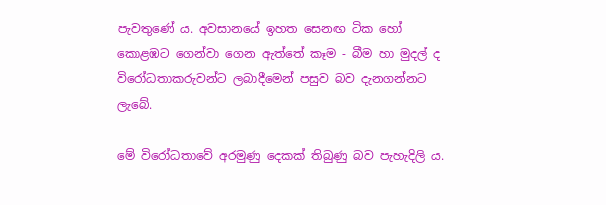පැවතුණේ ය. අවසානයේ ඉහත සෙනඟ ටික හෝ කොළඹට ගෙන්වා ගෙන ඇත්තේ කෑම - බීම හා මුදල් ද විරෝධතාකරුවන්ට ලබාදීමෙන් පසුව බව දැනගන්නට ලැබේ.

මේ විරෝධතාවේ අරමුණු දෙකක් තිබුණු බව පැහැදිලි ය.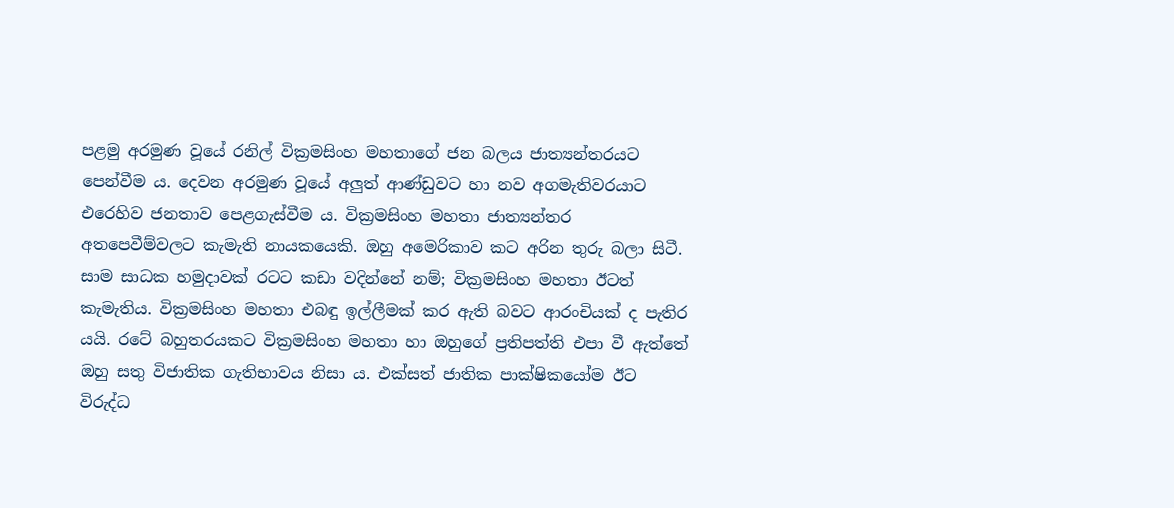පළමු අරමුණ වූයේ රනිල් වික්‍රමසිංහ මහතාගේ ජන බලය ජාත්‍යන්තරයට පෙන්වීම ය. දෙවන අරමුණ වූයේ අලුත් ආණ්ඩුවට හා නව අගමැතිවරයාට එරෙහිව ජනතාව පෙළගැස්වීම ය. වික්‍රමසිංහ මහතා ජාත්‍යන්තර අතපෙවීම්වලට කැමැති නායකයෙකි. ඔහු අමෙරිකාව කට අරින තුරු බලා සිටී. සාම සාධක හමුදාවක් රටට කඩා වදින්නේ නම්; වික්‍රමසිංහ මහතා ඊටත් කැමැතිය. වික්‍රමසිංහ මහතා එබඳු ඉල්ලීමක් කර ඇති බවට ආරංචියක් ද පැතිර යයි. රටේ බහුතරයකට වික්‍රමසිංහ මහතා හා ඔහුගේ ප්‍රතිපත්ති එපා වී ඇත්තේ ඔහු සතු විජාතික ගැතිභාවය නිසා ය. එක්සත් ජාතික පාක්ෂිකයෝම ඊට විරුද්ධ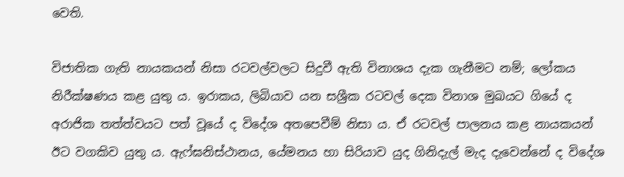වෙති.

විජාතික ගැති නායකයන් නිසා රටවල්වලට සිදුවී ඇති විනාශය දැක ගැනීමට නම්; ලෝකය නිරීක්ෂණය කළ යුතු ය. ඉරාකය, ලිබියාව යන සශ්‍රීක රටවල් දෙක විනාශ මුඛයට ගියේ ද අරාජික තත්ත්වයට පත් වූයේ ද විදේශ අතපෙවීම් නිසා ය. ඒ රටවල් පාලනය කළ නායකයන් ඊට වගකිව යුතු ය. ඇෆ්ඝනිස්ථානය, යේමනය හා සිරියාව යුද ගිනිදැල් මැද දැවෙන්නේ ද විදේශ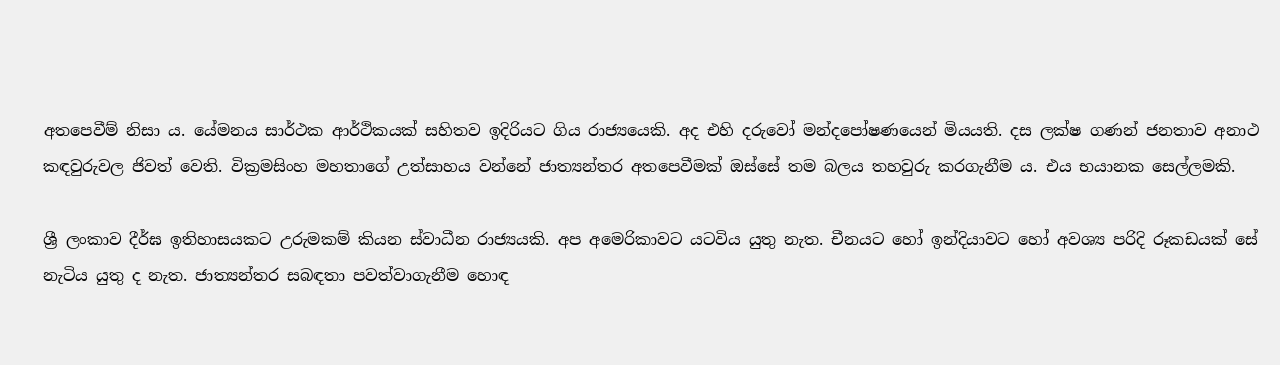අතපෙවීම් නිසා ය. යේමනය සාර්ථක ආර්ථිකයක් සහිතව ඉදිරියට ගිය රාජ්‍යයෙකි. අද එහි දරුවෝ මන්දපෝෂණයෙන් මියයති. දස ලක්ෂ ගණන් ජනතාව අනාථ කඳවුරුවල ජිවත් වෙති. වික්‍රමසිංහ මහතාගේ උත්සාහය වන්නේ ජාත්‍යන්තර අතපෙවීමක් ඔස්සේ තම බලය තහවුරු කරගැනීම ය. එය භයානක සෙල්ලමකි.

ශ්‍රී ලංකාව දීර්ඝ ඉතිහාසයකට උරුමකම් කියන ස්වාධීන රාජ්‍යයකි. අප අමෙරිකාවට යටවිය යුතු නැත. චීනයට හෝ ඉන්දියාවට හෝ අවශ්‍ය පරිදි රූකඩයක් සේ නැටිය යුතු ද නැත. ජාත්‍යන්තර සබඳතා පවත්වාගැනීම හොඳ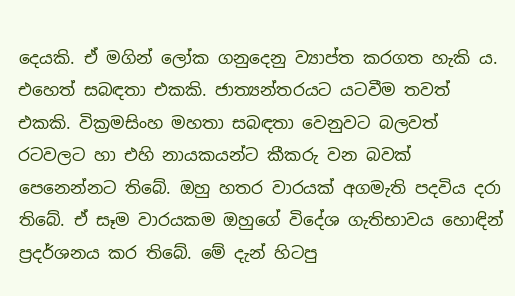දෙයකි. ඒ මගින් ලෝක ගනුදෙනු ව්‍යාප්ත කරගත හැකි ය. එහෙත් සබඳතා එකකි. ජාත්‍යන්තරයට යටවීම තවත් එකකි. වික්‍රමසිංහ මහතා සබඳතා වෙනුවට බලවත් රටවලට හා එහි නායකයන්ට කීකරු වන බවක් පෙනෙන්නට තිබේ. ඔහු හතර වාරයක් අගමැති පදවිය දරා තිබේ. ඒ සෑම වාරයකම ඔහුගේ විදේශ ගැතිභාවය හොඳින් ප්‍රදර්ශනය කර තිබේ. මේ දැන් හිටපු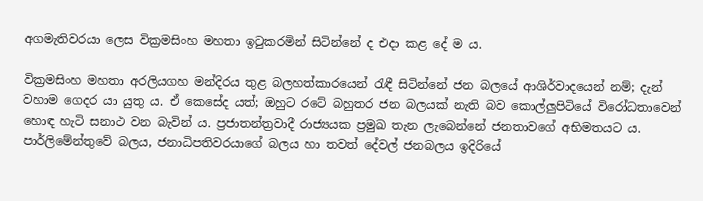අගමැතිවරයා ලෙස වික්‍රමසිංහ මහතා ඉටුකරමින් සිටින්නේ ද එදා කළ දේ ම ය.

වික්‍රමසිංහ මහතා අරලියගහ මන්දිරය තුළ බලහත්කාරයෙන් රැඳී සිටින්නේ ජන බලයේ ආශිර්වාදයෙන් නම්; දැන් වහාම ගෙදර යා යුතු ය. ඒ කෙසේද යත්; ඔහුට රටේ බහුතර ජන බලයක් නැති බව කොල්ලුපිටියේ විරෝධතාවෙන් හොඳ හැටි සනාථ වන බැවින් ය. ප්‍රජාතන්ත්‍රවාදී රාජ්‍යයක ප්‍රමුඛ තැන ලැබෙන්නේ ජනතාවගේ අභිමතයට ය. පාර්ලිමේන්තුවේ බලය, ජනාධිපතිවරයාගේ බලය හා තවත් දේවල් ජනබලය ඉදිරියේ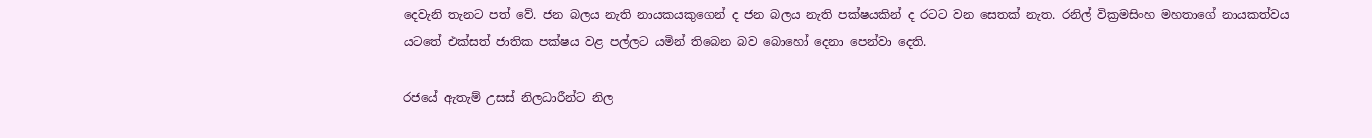දෙවැනි තැනට පත් වේ. ජන බලය නැති නායකයකුගෙන් ද ජන බලය නැති පක්ෂයකින් ද රටට වන සෙතක් නැත. රනිල් වික්‍රමසිංහ මහතාගේ නායකත්වය යටතේ එක්සත් ජාතික පක්ෂය වළ පල්ලට යමින් තිබෙන බව බොහෝ දෙනා පෙන්වා දෙති.

රජයේ ඇතැම් උසස් නිලධාරීන්ට නිල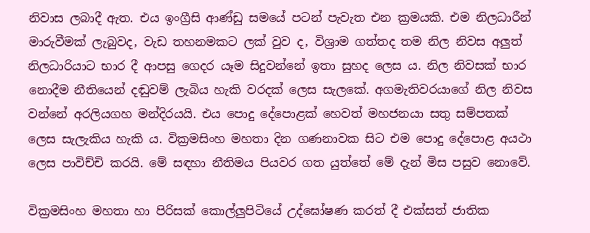නිවාස ලබාදී ඇත. එය ඉංග්‍රීසි ආණ්ඩු සමයේ පටන් පැවැත එන ක්‍රමයකි. එම නිලධාරීන් මාරුවීමක් ලැබුවද, වැඩ තහනමකට ලක් වුව ද, විශ්‍රාම ගත්තද තම නිල නිවස අලුත් නිලධාරියාට භාර දී ආපසු ගෙදර යෑම සිදුවන්නේ ඉතා සුහද ලෙස ය. නිල නිවසක් භාර නොදීම නීතියෙන් දඬුවම් ලැබිය හැකි වරදක් ලෙස සැලකේ. අගමැතිවරයාගේ නිල නිවස වන්නේ අරලියගහ මන්දිරයයි. එය පොදු දේපොළක් හෙවත් මහජනයා සතු සම්පතක් ලෙස සැලැකිය හැකි ය. වික්‍රමසිංහ මහතා දින ගණනාවක සිට එම පොදු දේපොළ අයථා ලෙස පාවිච්චි කරයි. මේ සඳහා නීතිමය පියවර ගත යුත්තේ මේ දැන් මිස පසුව නොවේ.

වික්‍රමසිංහ මහතා හා පිරිසක් කොල්ලුපිටියේ උද්ඝෝෂණ කරත් දී එක්සත් ජාතික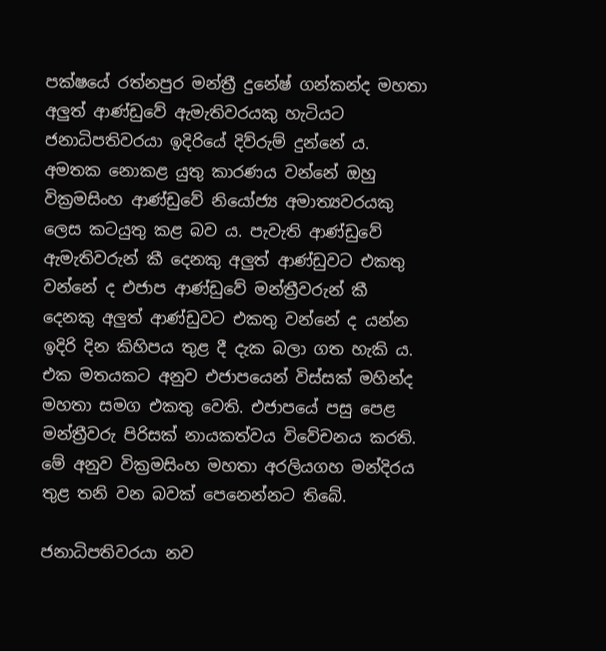පක්ෂයේ රත්නපුර මන්ත්‍රී දුනේෂ් ගන්කන්ද මහතා අලුත් ආණ්ඩුවේ ඇමැතිවරයකු හැටියට ජනාධිපතිවරයා ඉදිරියේ දිව්රුම් දුන්නේ ය. අමතක නොකළ යුතු කාරණය වන්නේ ඔහු වික්‍රමසිංහ ආණ්ඩුවේ නියෝජ්‍ය අමාත්‍යවරයකු ලෙස කටයුතු කළ බව ය. පැවැති ආණ්ඩුවේ ඇමැතිවරුන් කී දෙනකු අලුත් ආණ්ඩුවට එකතු වන්නේ ද එජාප ආණ්ඩුවේ මන්ත්‍රීවරුන් කී දෙනකු අලුත් ආණ්ඩුවට එකතු වන්නේ ද යන්න ඉදිරි දින කිහිපය තුළ දී දැක බලා ගත හැකි ය. එක මතයකට අනුව එජාපයෙන් විස්සක් මහින්ද මහතා සමග එකතු වෙති. එජාපයේ පසු පෙළ මන්ත්‍රීවරු පිරිසක් නායකත්වය විවේචනය කරති. මේ අනුව වික්‍රමසිංහ මහතා අරලියගහ මන්දිරය තුළ තනි වන බවක් පෙනෙන්නට තිබේ.

ජනාධිපතිවරයා නව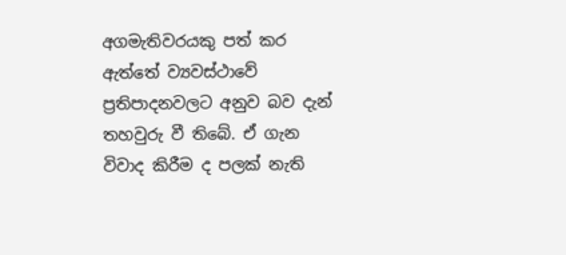අගමැතිවරයකු පත් කර ඇත්තේ ව්‍යවස්ථාවේ ප්‍රතිපාදනවලට අනුව බව දැන් තහවුරු වී තිබේ. ඒ ගැන විවාද කිරීම ද පලක් නැති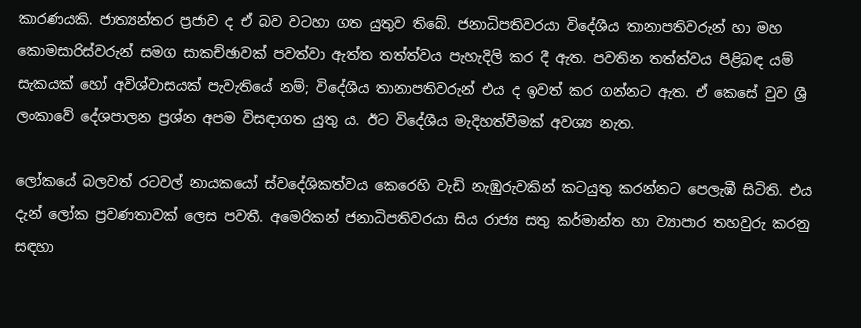කාරණයකි. ජාත්‍යන්තර ප්‍රජාව ද ඒ බව වටහා ගත යුතුව තිබේ. ජනාධිපතිවරයා විදේශීය තානාපතිවරුන් හා මහ කොමසාරිස්වරුන් සමග සාකච්ඡාවක් පවත්වා ඇත්ත තත්ත්වය පැහැදිලි කර දී ඇත. පවතින තත්ත්වය පිළිබඳ යම් සැකයක් හෝ අවිශ්වාසයක් පැවැතියේ නම්; විදේශීය තානාපතිවරුන් එය ද ඉවත් කර ගන්නට ඇත. ඒ කෙසේ වුව ශ්‍රී ලංකාවේ දේශපාලන ප්‍රශ්න අපම විසඳාගත යුතු ය. ඊට විදේශීය මැදිහත්වීමක් අවශ්‍ය නැත.

ලෝකයේ බලවත් රටවල් නායකයෝ ස්වදේශිකත්වය කෙරෙහි වැඩි නැඹුරුවකින් කටයුතු කරන්නට පෙලැඹී සිටිති. එය දැන් ලෝක ප්‍රවණතාවක් ලෙස පවතී. අමෙරිකන් ජනාධිපතිවරයා සිය රාජ්‍ය සතු කර්මාන්ත හා ව්‍යාපාර තහවුරු කරනු සඳහා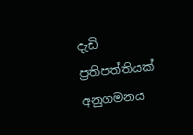දැඩි ප්‍රතිපත්තියක් අනුගමනය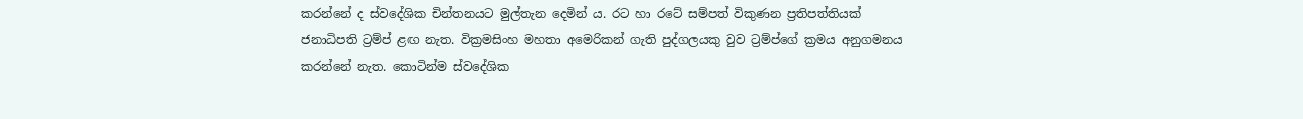කරන්නේ ද ස්වදේශික චින්තනයට මුල්තැන දෙමින් ය. රට හා රටේ සම්පත් විකුණන ප්‍රතිපත්තියක් ජනාධිපති ට්‍රම්ප් ළඟ නැත. වික්‍රමසිංහ මහතා අමෙරිකන් ගැති පුද්ගලයකු වුව ට්‍රම්ප්ගේ ක්‍රමය අනුගමනය කරන්නේ නැත. කොටින්ම ස්වදේශික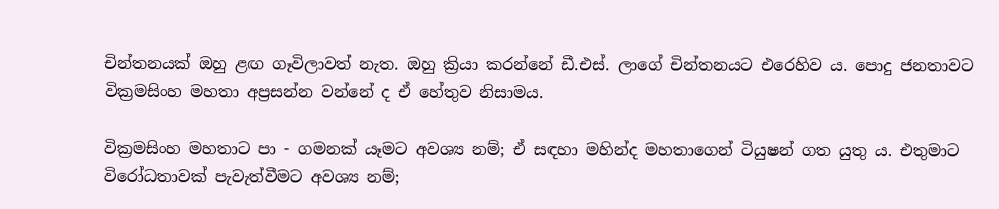චින්තනයක් ඔහු ළඟ ගෑවිලාවත් නැත. ඔහු ක්‍රියා කරන්නේ ඩී.එස්. ලාගේ චින්තනයට එරෙහිව ය. පොදු ජනතාවට වික්‍රමසිංහ මහතා අප්‍රසන්න වන්නේ ද ඒ හේතුව නිසාමය.

වික්‍රමසිංහ මහතාට පා - ගමනක් යෑමට අවශ්‍ය නම්; ඒ සඳහා මහින්ද මහතාගෙන් ටියුෂන් ගත යුතු ය. එතුමාට විරෝධතාවක් පැවැත්වීමට අවශ්‍ය නම්;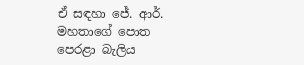ඒ සඳහා ජේ. ආර්. මහතාගේ පොත පෙරළා බැලිය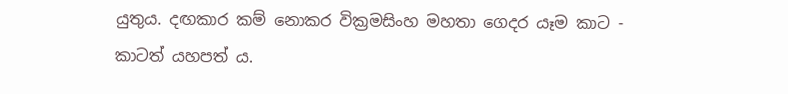යුතුය. දඟකාර කම් නොකර වික්‍රමසිංහ මහතා ගෙදර යෑම කාට - කාටත් යහපත් ය.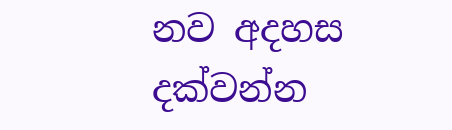නව අදහස දක්වන්න